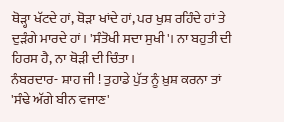ਥੋੜ੍ਹਾ ਖੱਟਦੇ ਹਾਂ, ਥੋੜਾ ਖਾਂਦੇ ਹਾਂ, ਪਰ ਖੁਸ਼ ਰਹਿੰਦੇ ਹਾਂ ਤੇ ਦੁੜੰਗੇ ਮਾਰਦੇ ਹਾਂ। 'ਸੰਤੋਖੀ ਸਦਾ ਸੁਖੀ'। ਨਾ ਬਹੁਤੀ ਦੀ ਹਿਰਸ ਹੈ, ਨਾ ਥੋੜੀ ਦੀ ਚਿੰਤਾ।
ਨੰਬਰਦਾਰ- ਸ਼ਾਹ ਜੀ ! ਤੁਹਾਡੇ ਪੁੱਤ ਨੂੰ ਖ਼ੁਸ਼ ਕਰਨਾ ਤਾਂ 'ਸੰਢੇ ਅੱਗੇ ਬੀਨ ਵਜਾਣ'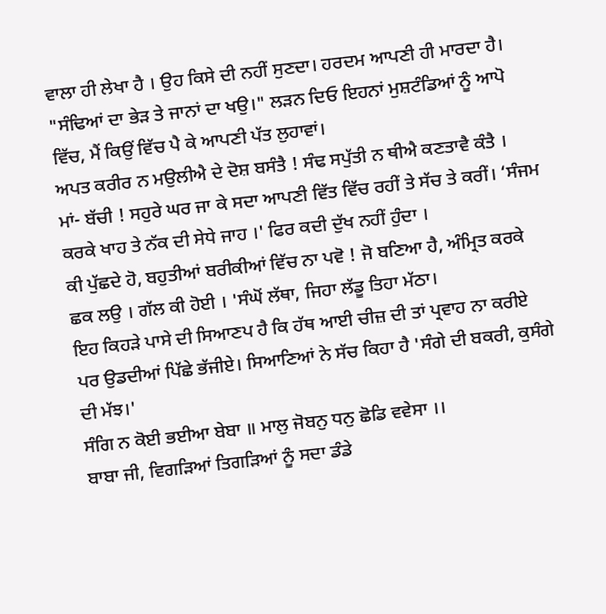ਵਾਲਾ ਹੀ ਲੇਖਾ ਹੈ । ਉਹ ਕਿਸੇ ਦੀ ਨਹੀਂ ਸੁਣਦਾ। ਹਰਦਮ ਆਪਣੀ ਹੀ ਮਾਰਦਾ ਹੈ।
"ਸੰਢਿਆਂ ਦਾ ਭੇੜ ਤੇ ਜਾਨਾਂ ਦਾ ਖਉ।" ਲੜਨ ਦਿਓ ਇਹਨਾਂ ਮੁਸ਼ਟੰਡਿਆਂ ਨੂੰ ਆਪੋ ਵਿੱਚ, ਮੈਂ ਕਿਉਂ ਵਿੱਚ ਪੈ ਕੇ ਆਪਣੀ ਪੱਤ ਲੁਹਾਵਾਂ।
ਅਪਤ ਕਰੀਰ ਨ ਮਉਲੀਐ ਦੇ ਦੋਸ਼ ਬਸੰਤੈ ! ਸੰਢ ਸਪੁੱਤੀ ਨ ਥੀਐ ਕਣਤਾਵੈ ਕੰਤੈ ।
ਮਾਂ- ਬੱਚੀ ! ਸਹੁਰੇ ਘਰ ਜਾ ਕੇ ਸਦਾ ਆਪਣੀ ਵਿੱਤ ਵਿੱਚ ਰਹੀਂ ਤੇ ਸੱਚ ਤੇ ਕਰੀਂ। ‘ਸੰਜਮ ਕਰਕੇ ਖਾਹ ਤੇ ਨੱਕ ਦੀ ਸੇਧੇ ਜਾਹ ।' ਫਿਰ ਕਦੀ ਦੁੱਖ ਨਹੀਂ ਹੁੰਦਾ ।
ਕੀ ਪੁੱਛਦੇ ਹੋ, ਬਹੁਤੀਆਂ ਬਰੀਕੀਆਂ ਵਿੱਚ ਨਾ ਪਵੋ ! ਜੋ ਬਣਿਆ ਹੈ, ਅੰਮ੍ਰਿਤ ਕਰਕੇ ਛਕ ਲਉ । ਗੱਲ ਕੀ ਹੋਈ । 'ਸੰਘੋਂ ਲੱਥਾ, ਜਿਹਾ ਲੱਡੂ ਤਿਹਾ ਮੱਠਾ।
ਇਹ ਕਿਹੜੇ ਪਾਸੇ ਦੀ ਸਿਆਣਪ ਹੈ ਕਿ ਹੱਥ ਆਈ ਚੀਜ਼ ਦੀ ਤਾਂ ਪ੍ਰਵਾਹ ਨਾ ਕਰੀਏ ਪਰ ਉਡਦੀਆਂ ਪਿੱਛੇ ਭੱਜੀਏ। ਸਿਆਣਿਆਂ ਨੇ ਸੱਚ ਕਿਹਾ ਹੈ 'ਸੰਗੇ ਦੀ ਬਕਰੀ, ਕੁਸੰਗੇ ਦੀ ਮੱਝ।'
ਸੰਗਿ ਨ ਕੋਈ ਭਈਆ ਬੇਬਾ ॥ ਮਾਲੁ ਜੋਬਨੁ ਧਨੁ ਛੋਡਿ ਵਵੇਸਾ ।।
ਬਾਬਾ ਜੀ, ਵਿਗੜਿਆਂ ਤਿਗੜਿਆਂ ਨੂੰ ਸਦਾ ਡੰਡੇ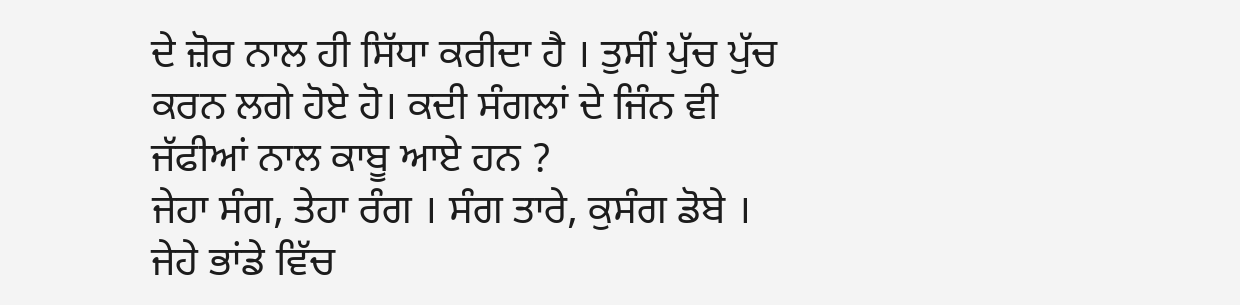ਦੇ ਜ਼ੋਰ ਨਾਲ ਹੀ ਸਿੱਧਾ ਕਰੀਦਾ ਹੈ । ਤੁਸੀਂ ਪੁੱਚ ਪੁੱਚ ਕਰਨ ਲਗੇ ਹੋਏ ਹੋ। ਕਦੀ ਸੰਗਲਾਂ ਦੇ ਜਿੰਨ ਵੀ ਜੱਫੀਆਂ ਨਾਲ ਕਾਬੂ ਆਏ ਹਨ ?
ਜੇਹਾ ਸੰਗ, ਤੇਹਾ ਰੰਗ । ਸੰਗ ਤਾਰੇ, ਕੁਸੰਗ ਡੋਬੇ । ਜੇਹੇ ਭਾਂਡੇ ਵਿੱਚ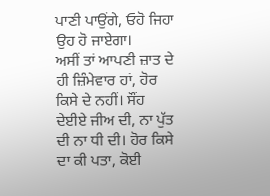ਪਾਣੀ ਪਾਉਂਗੇ, ਓਹੋ ਜਿਹਾ ਉਹ ਹੋ ਜਾਏਗਾ।
ਅਸੀਂ ਤਾਂ ਆਪਣੀ ਜ਼ਾਤ ਦੇ ਹੀ ਜ਼ਿੰਮੇਵਾਰ ਹਾਂ, ਹੋਰ ਕਿਸੇ ਦੇ ਨਹੀਂ। ਸੌਂਹ ਦੇਈਏ ਜੀਅ ਦੀ, ਨਾ ਪੁੱਤ ਦੀ ਨਾ ਧੀ ਦੀ। ਹੋਰ ਕਿਸੇ ਦਾ ਕੀ ਪਤਾ, ਕੋਈ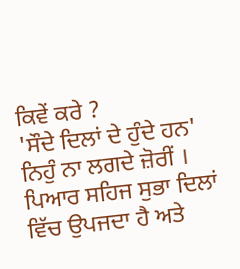ਕਿਵੇਂ ਕਰੇ ?
'ਸੌਦੇ ਦਿਲਾਂ ਦੇ ਹੁੰਦੇ ਹਨ' ਨਿਹੁੰ ਨਾ ਲਗਦੇ ਜ਼ੋਰੀਂ । ਪਿਆਰ ਸਹਿਜ ਸੁਭਾ ਦਿਲਾਂ ਵਿੱਚ ਉਪਜਦਾ ਹੈ ਅਤੇ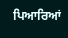ਪਿਆਰਿਆਂ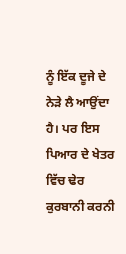ਨੂੰ ਇੱਕ ਦੂਜੇ ਦੇ ਨੇੜੇ ਲੈ ਆਉਂਦਾ ਹੈ। ਪਰ ਇਸ ਪਿਆਰ ਦੇ ਖੇਤਰ ਵਿੱਚ ਢੇਰ ਕੁਰਬਾਨੀ ਕਰਨੀ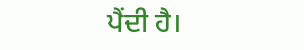ਪੈਂਦੀ ਹੈ।